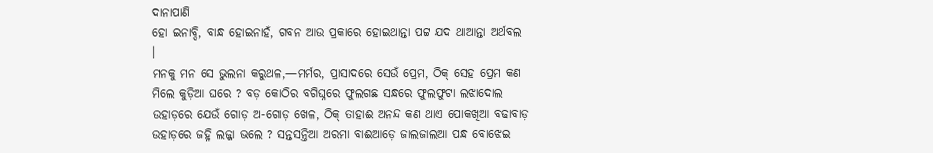ଦାନାପାଣି
ହୋ ଇନାବ୍ଦି, ବାନ୍ଧ ହୋଇନାହଁ, ଗବନ ଆଉ ପ୍ରକାରେ ହୋଇଥାନ୍ତା ପଟ୍ଟ ଯଦ ଥାଆନ୍ତା ଅର୍ଥବଲ ।
ମନକୁ ମନ ସେ ଭୁଲନା କରୁଥଳ,—ମର୍ମର, ପ୍ରାସାଦରେ ସେଉଁ ପ୍ରେମ, ଠିକ୍ ସେହ ପ୍ରେମ କଣ ମିଲେ କୁଡ଼ିଆ ଘରେ ? ବଡ଼ କୋଠିର ବଗିଘ୍ନରେ ଫୁଲଗଛ ସନ୍ଧରେ ଫୁଲଫୁଟା ଲଝାଦୋଲ ଉହାଡ଼ରେ ଯେଉଁ ଗୋଡ଼ ଅ-ଗୋଡ଼ ଖେଳ, ଠିକ୍ ତାହାଈ ଅନନ୍ଦ କଣ ଥାଏ ପୋକଖିଆ ବଢାବାଡ଼ ଉହାଡ଼ରେ ଜହ୍ନି ଲଜ୍ଜା ଭଲେ ? ସନ୍ତସନ୍ତିଆ ଅରମା ବାଈଆଡ଼େ ଜାଲଜାଲଆ ପନ୍ଧ ବୋଝେଇ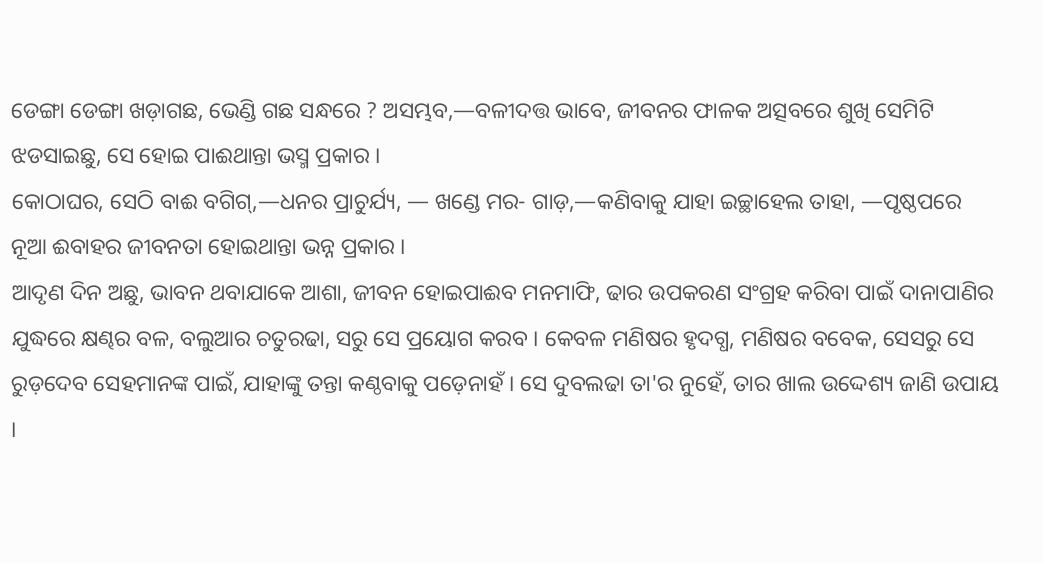ଡେଙ୍ଗା ଡେଙ୍ଗା ଖଡ଼ାଗଛ, ଭେଣ୍ଡି ଗଛ ସନ୍ଧରେ ? ଅସମ୍ଭବ,—ବଳୀଦତ୍ତ ଭାବେ, ଜୀବନର ଫାଳକ ଅତ୍ସବରେ ଶୁଖି ସେମିଟି ଝଡସାଇଛୁ, ସେ ହୋଇ ପାଈଥାନ୍ତା ଭସ୍ମ ପ୍ରକାର ।
କୋଠାଘର, ସେଠି ବାଈ ବଗିଗ୍,—ଧନର ପ୍ରାଚୁର୍ଯ୍ୟ, — ଖଣ୍ଡେ ମର- ଗାଡ଼,—କଣିବାକୁ ଯାହା ଇଚ୍ଛାହେଲ ତାହା, —ପୃଷ୍ଠପରେ ନୂଆ ଈବାହର ଜୀବନତା ହୋଇଥାନ୍ତା ଭନ୍ନ ପ୍ରକାର ।
ଆଦୃଣ ଦିନ ଅଛୁ, ଭାବନ ଥବାଯାକେ ଆଶା, ଜୀବନ ହୋଇପାଈବ ମନମାଫି, ଢାର ଉପକରଣ ସଂଗ୍ରହ କରିବା ପାଇଁ ଦାନାପାଣିର ଯୁଦ୍ଧରେ କ୍ଷଣ୍ଢର ବଳ, ବଲୁଆର ଚତୁରଢା, ସରୁ ସେ ପ୍ରୟୋଗ କରବ । କେବଳ ମଣିଷର ହୃଦଗ୍ଧ, ମଣିଷର ବବେକ, ସେସରୁ ସେ ରୁଡ଼ଦେବ ସେହମାନଙ୍କ ପାଇଁ, ଯାହାଙ୍କୁ ତନ୍ତା କଣ୍ଠବାକୁ ପଡ଼େନାହଁ । ସେ ଦୁବଲଢା ତା'ର ନୁହେଁ, ତାର ଖାଲ ଉଦ୍ଦେଶ୍ୟ ଜାଣି ଉପାୟ ।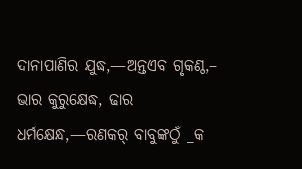ଦାନାପାଣିର ଯୁଦ୍ଧ,—ଅନ୍ତଏବ ଗୃକଣ୍ଠ,– ଭାର କୁରୁକ୍ଷେଦ୍ଧ, ଢାର ଧର୍ମକ୍ଷେନ୍ଧ,—ରଣକର୍ ବାବୁଙ୍କଠୁଁ _କ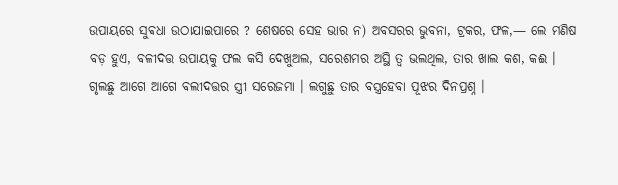ଉପାୟରେ ସୁଵଧା ଉଠାଯାଇପାରେ ? ଶେଷରେ ସେହ ଭାର ନ) ଅବସରର ଭୁବନା, ଟ୍ରକର, ଫଳ,— ଲେ ମଣିଷ ବଡ଼ ହୁଏ, ବଳୀଦତ୍ତ ଉପାୟକୁ ଫଲ କସି ଦେଖୁଅଲ, ସରେଶମର ଅସ୍ଥି ତ୍ବ ଭଲଥିଲ, ତାର ଖାଲ କଶ, କଈ ।
ଗୃଲଛୁ ଆଗେ ଆଗେ ବଲୀଦତ୍ତର ସ୍ତ୍ରୀ ସରେଜମା । ଲଗୁଛୁ ତାର ବସ୍ତ୍ରହେବା ପୂଝର ଦିନପ୍ରଶ୍ନ ।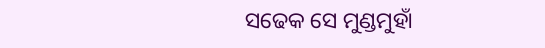ସଢେକ ସେ ମୁଣ୍ଡମୁହାଁ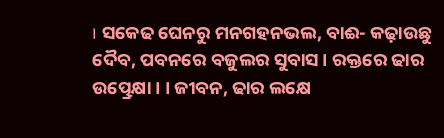। ସକେଢ ଘେନରୁ ମନଗହନଭଲ, ବାଈ- କଢ଼ାଉଛୁ ଦୈବ, ପବନରେ ବଜୁଲର ସୁବାସ । ରକ୍ତରେ ଢାର ଉତ୍ପ୍ରେକ୍ଷା । । ଜୀବନ, ଢାର ଲକ୍ଷେ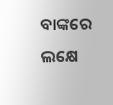ବାଙ୍କରେ ଲକ୍ଷେ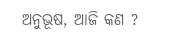ଅନୁଭୂଷ, ଆଜି କଣ ?